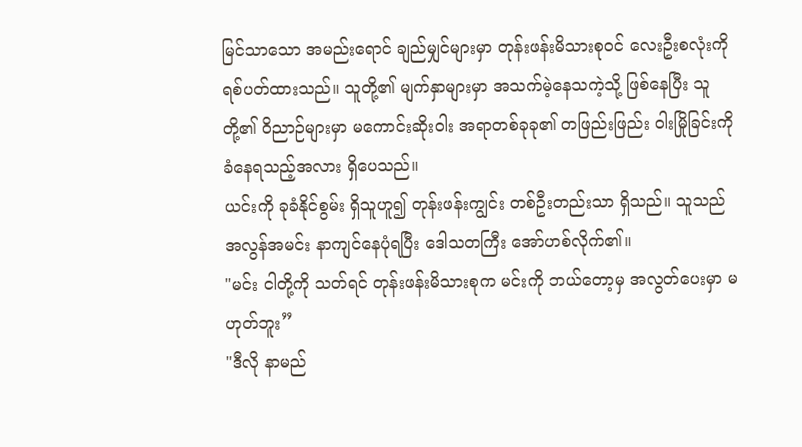မြင်သာသော အမည်းရောင် ချည်မျှင်များမှာ တုန်းဖန်းမိသားစုဝင် လေးဦးစလုံးကို ရစ်ပတ်ထားသည်။ သူတို့၏ မျက်နှာများမှာ အသက်မဲ့နေသကဲ့သို့ ဖြစ်နေပြီး သူတို့၏ ဝိညာဉ်များမှာ မကောင်းဆိုးဝါး အရာတစ်ခုခု၏ တဖြည်းဖြည်း ဝါးမြိုခြင်းကို ခံနေရသည့်အလား ရှိပေသည်။
ယင်းကို ခုခံနိုင်စွမ်း ရှိသူဟူ၍ တုန်းဖန်းကျွင်း တစ်ဦးတည်းသာ ရှိသည်။ သူသည် အလွန်အမင်း နာကျင်နေပုံရပြီး ဒေါသတကြီး အော်ဟစ်လိုက်၏။
"မင်း ငါတို့ကို သတ်ရင် တုန်းဖန်းမိသားစုက မင်းကို ဘယ်တော့မှ အလွတ်ပေးမှာ မဟုတ်ဘူး”
"ဒီလို နာမည်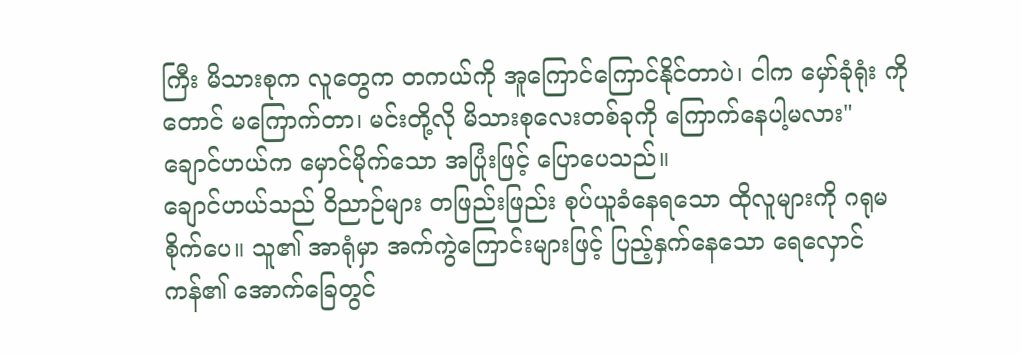ကြီး မိသားစုက လူတွေက တကယ်ကို အူကြောင်ကြောင်နိုင်တာပဲ၊ ငါက မှော်ခုံရုံး ကိုတောင် မကြောက်တာ၊ မင်းတို့လို မိသားစုလေးတစ်ခုကို ကြောက်နေပါ့မလား" ချောင်ဟယ်က မှောင်မိုက်သော အပြုံးဖြင့် ပြောပေသည်။
ချောင်ဟယ်သည် ဝိညာဉ်များ တဖြည်းဖြည်း စုပ်ယူခံနေရသော ထိုလူများကို ဂရုမစိုက်ပေ။ သူ၏ အာရုံမှာ အက်ကွဲကြောင်းများဖြင့် ပြည့်နှက်နေသော ရေလှောင်ကန်၏ အောက်ခြေတွင်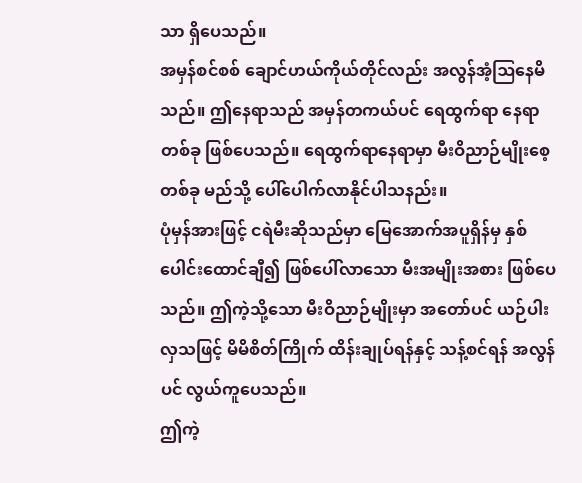သာ ရှိပေသည်။
အမှန်စင်စစ် ချောင်ဟယ်ကိုယ်တိုင်လည်း အလွန်အံ့ဩနေမိသည်။ ဤနေရာသည် အမှန်တကယ်ပင် ရေထွက်ရာ နေရာတစ်ခု ဖြစ်ပေသည်။ ရေထွက်ရာနေရာမှာ မီးဝိညာဉ်မျိုးစေ့ တစ်ခု မည်သို့ ပေါ်ပေါက်လာနိုင်ပါသနည်း။
ပုံမှန်အားဖြင့် ငရဲမီးဆိုသည်မှာ မြေအောက်အပူရှိန်မှ နှစ်ပေါင်းထောင်ချီ၍ ဖြစ်ပေါ်လာသော မီးအမျိုးအစား ဖြစ်ပေသည်။ ဤကဲ့သို့သော မီးဝိညာဉ်မျိုးမှာ အတော်ပင် ယဉ်ပါးလှသဖြင့် မိမိစိတ်ကြိုက် ထိန်းချုပ်ရန်နှင့် သန့်စင်ရန် အလွန်ပင် လွယ်ကူပေသည်။
ဤကဲ့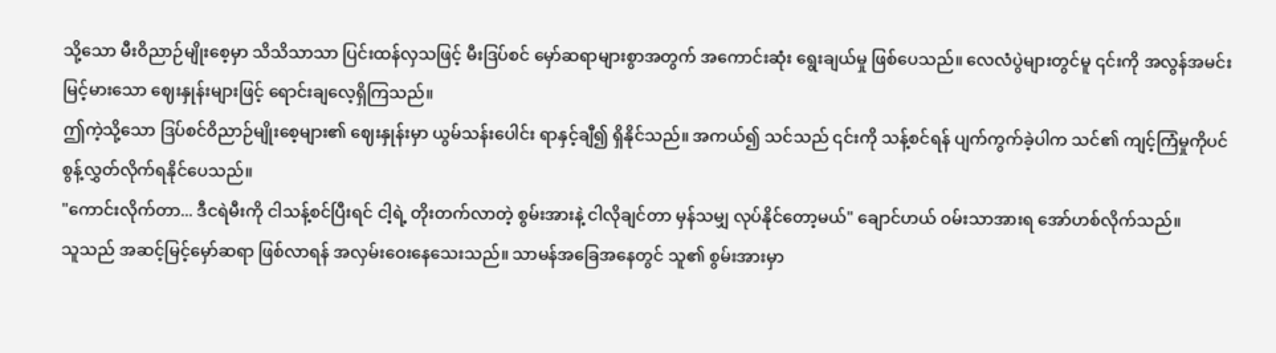သို့သော မီးဝိညာဉ်မျိုးစေ့မှာ သိသိသာသာ ပြင်းထန်လှသဖြင့် မီးဒြပ်စင် မှော်ဆရာများစွာအတွက် အကောင်းဆုံး ရွေးချယ်မှု ဖြစ်ပေသည်။ လေလံပွဲများတွင်မူ ၎င်းကို အလွန်အမင်း မြင့်မားသော ဈေးနှုန်းများဖြင့် ရောင်းချလေ့ရှိကြသည်။
ဤကဲ့သို့သော ဒြပ်စင်ဝိညာဉ်မျိုးစေ့များ၏ ဈေးနှုန်းမှာ ယွမ်သန်းပေါင်း ရာနှင့်ချီ၍ ရှိနိုင်သည်။ အကယ်၍ သင်သည် ၎င်းကို သန့်စင်ရန် ပျက်ကွက်ခဲ့ပါက သင်၏ ကျင့်ကြံမှုကိုပင် စွန့်လွှတ်လိုက်ရနိုင်ပေသည်။
"ကောင်းလိုက်တာ... ဒီငရဲမီးကို ငါသန့်စင်ပြီးရင် ငါ့ရဲ့ တိုးတက်လာတဲ့ စွမ်းအားနဲ့ ငါလိုချင်တာ မှန်သမျှ လုပ်နိုင်တော့မယ်" ချောင်ဟယ် ဝမ်းသာအားရ အော်ဟစ်လိုက်သည်။
သူသည် အဆင့်မြင့်မှော်ဆရာ ဖြစ်လာရန် အလှမ်းဝေးနေသေးသည်။ သာမန်အခြေအနေတွင် သူ၏ စွမ်းအားမှာ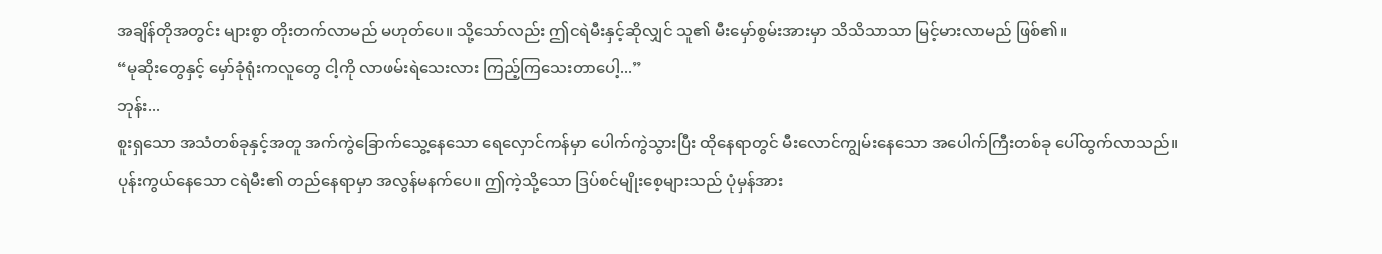အချိန်တိုအတွင်း များစွာ တိုးတက်လာမည် မဟုတ်ပေ။ သို့သော်လည်း ဤငရဲမီးနှင့်ဆိုလျှင် သူ၏ မီးမှော်စွမ်းအားမှာ သိသိသာသာ မြင့်မားလာမည် ဖြစ်၏။
“မုဆိုးတွေနှင့် မှော်ခုံရုံးကလူတွေ ငါ့ကို လာဖမ်းရဲသေးလား ကြည့်ကြသေးတာပေါ့...”
ဘုန်း...
စူးရှသော အသံတစ်ခုနှင့်အတူ အက်ကွဲခြောက်သွေ့နေသော ရေလှောင်ကန်မှာ ပေါက်ကွဲသွားပြီး ထိုနေရာတွင် မီးလောင်ကျွမ်းနေသော အပေါက်ကြီးတစ်ခု ပေါ်ထွက်လာသည်။
ပုန်းကွယ်နေသော ငရဲမီး၏ တည်နေရာမှာ အလွန်မနက်ပေ။ ဤကဲ့သို့သော ဒြပ်စင်မျိုးစေ့များသည် ပုံမှန်အား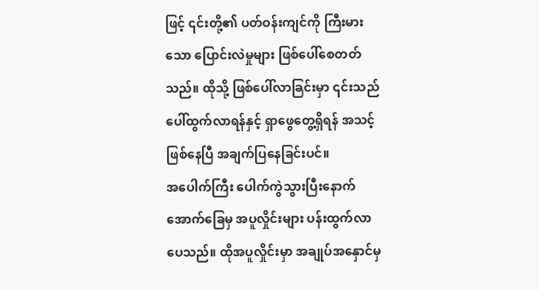ဖြင့် ၎င်းတို့၏ ပတ်ဝန်းကျင်ကို ကြီးမားသော ပြောင်းလဲမှုများ ဖြစ်ပေါ်စေတတ်သည်။ ထိုသို့ ဖြစ်ပေါ်လာခြင်းမှာ ၎င်းသည် ပေါ်ထွက်လာရန်နှင့် ရှာဖွေတွေ့ရှိရန် အသင့်ဖြစ်နေပြီ အချက်ပြနေခြင်းပင်။
အပေါက်ကြီး ပေါက်ကွဲသွားပြီးနောက် အောက်ခြေမှ အပူလှိုင်းများ ပန်းထွက်လာပေသည်။ ထိုအပူလှိုင်းမှာ အချုပ်အနှောင်မှ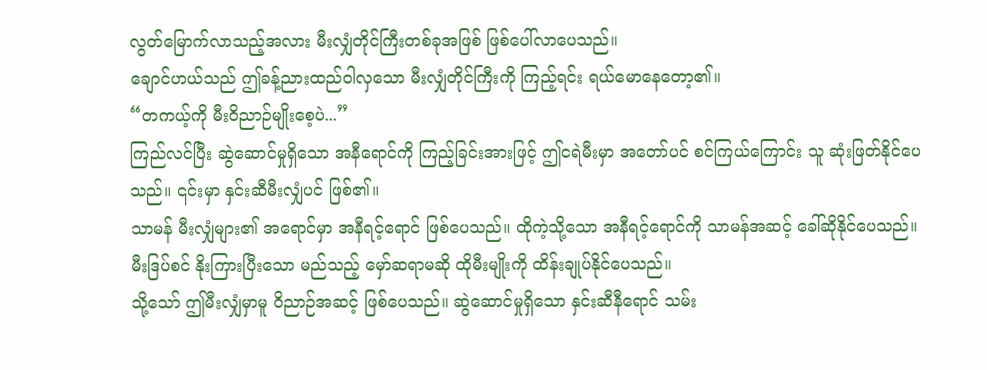လွတ်မြောက်လာသည့်အလား မီးလျှံတိုင်ကြီးတစ်ခုအဖြစ် ဖြစ်ပေါ်လာပေသည်။
ချောင်ဟယ်သည် ဤခန့်ညားထည်ဝါလှသော မီးလျှံတိုင်ကြီးကို ကြည့်ရင်း ရယ်မောနေတော့၏။
“တကယ့်ကို မီးဝိညာဉ်မျိုးစေ့ပဲ...”
ကြည်လင်ပြီး ဆွဲဆောင်မှုရှိသော အနီရောင်ကို ကြည့်ခြင်းအားဖြင့် ဤငရဲမီးမှာ အတော်ပင် စင်ကြယ်ကြောင်း သူ ဆုံးဖြတ်နိုင်ပေသည်။ ၎င်းမှာ နှင်းဆီမီးလျှံပင် ဖြစ်၏။
သာမန် မီးလျှံများ၏ အရောင်မှာ အနီရင့်ရောင် ဖြစ်ပေသည်။ ထိုကဲ့သို့သော အနီရင့်ရောင်ကို သာမန်အဆင့် ခေါ်ဆိုနိုင်ပေသည်။ မီးဒြပ်စင် နိုးကြားပြီးသော မည်သည့် မှော်ဆရာမဆို ထိုမီးမျိုးကို ထိန်းချုပ်နိုင်ပေသည်။
သို့သော် ဤမီးလျှံမှာမူ ဝိညာဉ်အဆင့် ဖြစ်ပေသည်။ ဆွဲဆောင်မှုရှိသော နှင်းဆီနီရောင် သမ်း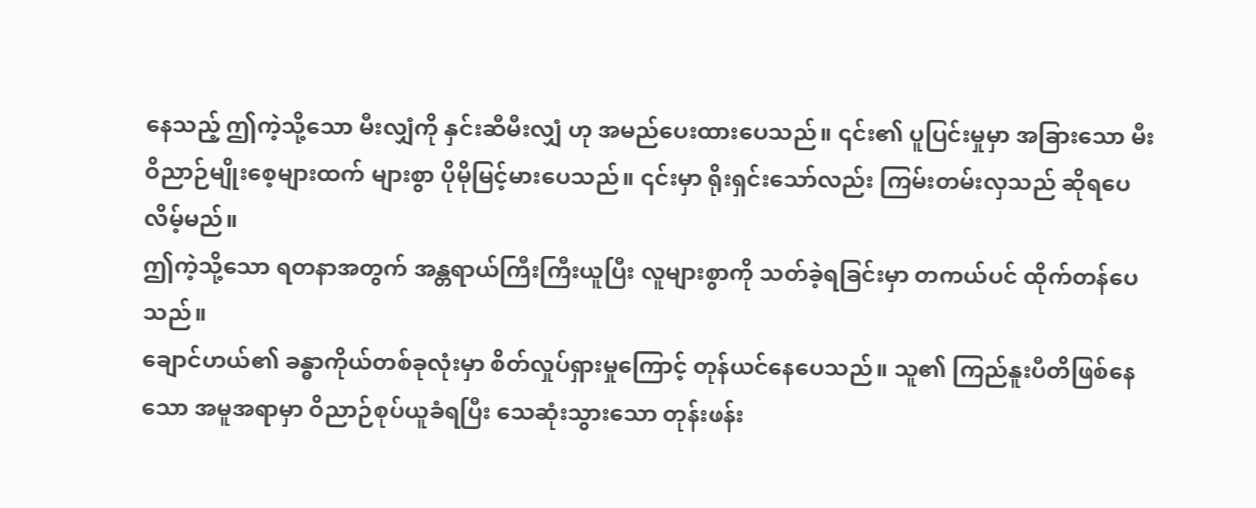နေသည့် ဤကဲ့သို့သော မီးလျှံကို နှင်းဆီမီးလျှံ ဟု အမည်ပေးထားပေသည်။ ၎င်း၏ ပူပြင်းမှုမှာ အခြားသော မီးဝိညာဉ်မျိုးစေ့များထက် များစွာ ပိုမိုမြင့်မားပေသည်။ ၎င်းမှာ ရိုးရှင်းသော်လည်း ကြမ်းတမ်းလှသည် ဆိုရပေလိမ့်မည်။
ဤကဲ့သို့သော ရတနာအတွက် အန္တရာယ်ကြီးကြီးယူပြီး လူများစွာကို သတ်ခဲ့ရခြင်းမှာ တကယ်ပင် ထိုက်တန်ပေသည်။
ချောင်ဟယ်၏ ခန္ဓာကိုယ်တစ်ခုလုံးမှာ စိတ်လှုပ်ရှားမှုကြောင့် တုန်ယင်နေပေသည်။ သူ၏ ကြည်နူးပီတိဖြစ်နေသော အမူအရာမှာ ဝိညာဉ်စုပ်ယူခံရပြီး သေဆုံးသွားသော တုန်းဖန်း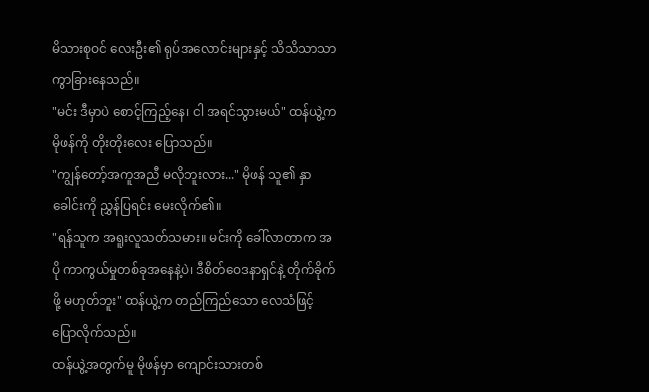မိသားစုဝင် လေးဦး၏ ရုပ်အလောင်းများနှင့် သိသိသာသာ ကွာခြားနေသည်။
"မင်း ဒီမှာပဲ စောင့်ကြည့်နေ၊ ငါ အရင်သွားမယ်" ထန်ယွဲ့က မိုဖန်ကို တိုးတိုးလေး ပြောသည်။
"ကျွန်တော့်အကူအညီ မလိုဘူးလား..." မိုဖန် သူ၏ နှာခေါင်းကို ညွှန်ပြရင်း မေးလိုက်၏။
"ရန်သူက အရူးလူသတ်သမား။ မင်းကို ခေါ်လာတာက အပို ကာကွယ်မှုတစ်ခုအနေနဲ့ပဲ၊ ဒီစိတ်ဝေဒနာရှင်နဲ့ တိုက်ခိုက်ဖို့ မဟုတ်ဘူး" ထန်ယွဲ့က တည်ကြည်သော လေသံဖြင့် ပြောလိုက်သည်။
ထန်ယွဲ့အတွက်မူ မိုဖန်မှာ ကျောင်းသားတစ်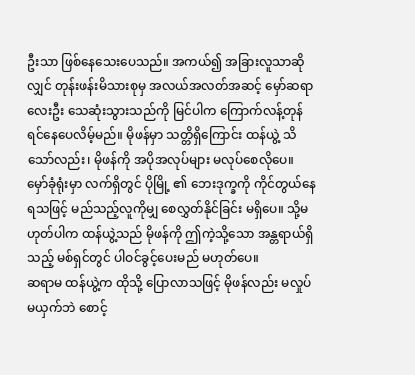ဦးသာ ဖြစ်နေသေးပေသည်။ အကယ်၍ အခြားလူသာဆိုလျှင် တုန်းဖန်းမိသားစုမှ အလယ်အလတ်အဆင့် မှော်ဆရာ လေးဦး သေဆုံးသွားသည်ကို မြင်ပါက ကြောက်လန့်တုန်ရင်နေပေလိမ့်မည်။ မိုဖန်မှာ သတ္တိရှိကြောင်း ထန်ယွဲ့ သိသော်လည်း၊ မိုဖန်ကို အပိုအလုပ်များ မလုပ်စေလိုပေ။
မှော်ခုံရုံးမှာ လက်ရှိတွင် ပိုမြို့ ၏ ဘေးဒုက္ခကို ကိုင်တွယ်နေရသဖြင့် မည်သည့်လူကိုမျှ စေလွှတ်နိုင်ခြင်း မရှိပေ။ သို့မဟုတ်ပါက ထန်ယွဲ့သည် မိုဖန်ကို ဤကဲ့သို့သော အန္တရာယ်ရှိသည့် မစ်ရှင်တွင် ပါဝင်ခွင့်ပေးမည် မဟုတ်ပေ။
ဆရာမ ထန်ယွဲ့က ထိုသို့ ပြောလာသဖြင့် မိုဖန်လည်း မလှုပ်မယှက်ဘဲ စောင့်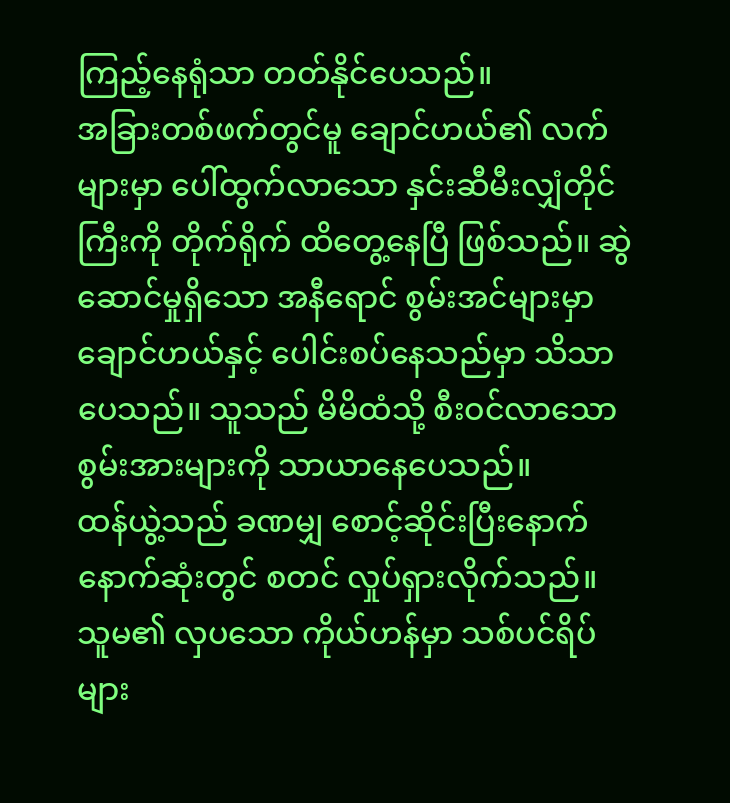ကြည့်နေရုံသာ တတ်နိုင်ပေသည်။
အခြားတစ်ဖက်တွင်မူ ချောင်ဟယ်၏ လက်များမှာ ပေါ်ထွက်လာသော နှင်းဆီမီးလျှံတိုင်ကြီးကို တိုက်ရိုက် ထိတွေ့နေပြီ ဖြစ်သည်။ ဆွဲဆောင်မှုရှိသော အနီရောင် စွမ်းအင်များမှာ ချောင်ဟယ်နှင့် ပေါင်းစပ်နေသည်မှာ သိသာပေသည်။ သူသည် မိမိထံသို့ စီးဝင်လာသော စွမ်းအားများကို သာယာနေပေသည်။
ထန်ယွဲ့သည် ခဏမျှ စောင့်ဆိုင်းပြီးနောက် နောက်ဆုံးတွင် စတင် လှုပ်ရှားလိုက်သည်။
သူမ၏ လှပသော ကိုယ်ဟန်မှာ သစ်ပင်ရိပ်များ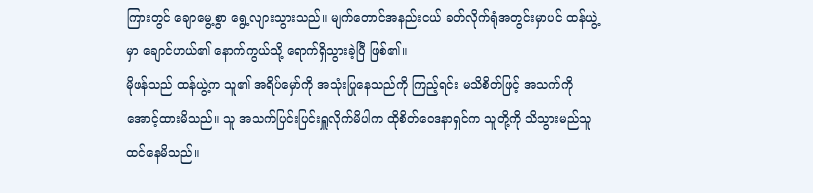ကြားတွင် ချောမွေ့စွာ ရွေ့လျားသွားသည်။ မျက်တောင်အနည်းငယ် ခတ်လိုက်ရုံအတွင်းမှာပင် ထန်ယွဲ့မှာ ချောင်ဟယ်၏ နောက်ကွယ်သို့ ရောက်ရှိသွားခဲ့ပြီ ဖြစ်၏။
မိုဖန်သည် ထန်ယွဲ့က သူ၏ အရိပ်မှော်ကို အသုံးပြုနေသည်ကို ကြည့်ရင်း မသိစိတ်ဖြင့် အသက်ကို အောင့်ထားမိသည်။ သူ အသက်ပြင်းပြင်းရှူလိုက်မိပါက ထိုစိတ်ဝေဒနာရှင်က သူတို့ကို သိသွားမည်သူ ထင်နေမိသည်။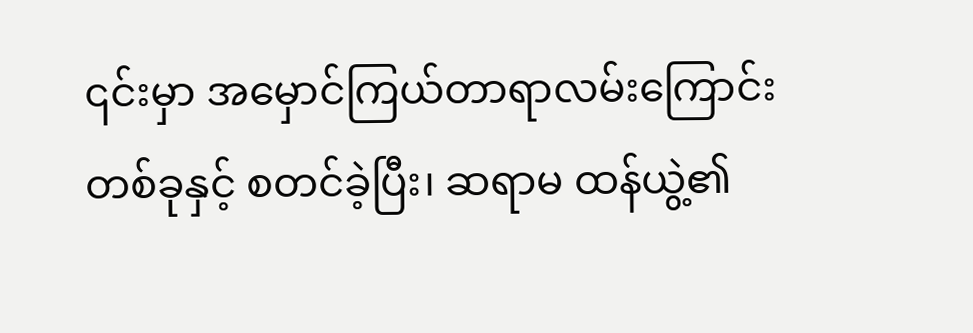၎င်းမှာ အမှောင်ကြယ်တာရာလမ်းကြောင်းတစ်ခုနှင့် စတင်ခဲ့ပြီး၊ ဆရာမ ထန်ယွဲ့၏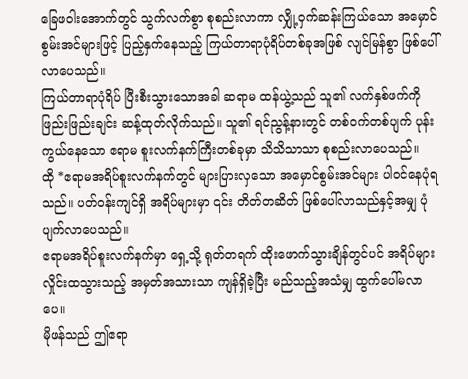ခြေဖဝါးအောက်တွင် သွက်လက်စွာ စုစည်းလာကာ လျှို့ဝှက်ဆန်းကြယ်သော အမှောင်စွမ်းအင်များဖြင့် ပြည့်နှက်နေသည့် ကြယ်တာရာပုံရိပ်တစ်ခုအဖြစ် လျင်မြန်စွာ ဖြစ်ပေါ်လာပေသည်။
ကြယ်တာရာပုံရိပ် ပြီးစီးသွားသောအခါ ဆရာမ ထန်ယွဲ့သည် သူ၏ လက်နှစ်ဖက်ကို ဖြည်းဖြည်းချင်း ဆန့်ထုတ်လိုက်သည်။ သူ၏ ရင်ညွန့်နားတွင် တစ်ဝက်တစ်ပျက် ပုန်းကွယ်နေသော ဧရာမ စူးလက်နက်ကြီးတစ်ခုမှာ သိသိသာသာ စုစည်းလာပေသည်။
ထို *ဧရာမအရိပ်စူးလက်နက်တွင် များပြားလှသော အမှောင်စွမ်းအင်များ ပါဝင်နေပုံရသည်။ ပတ်ဝန်းကျင်ရှိ အရိပ်များမှာ ၎င်း တိတ်တဆိတ် ဖြစ်ပေါ်လာသည်နှင့်အမျှ ပုံပျက်လာပေသည်။
ဧရာမအရိပ်စူးလက်နက်မှာ ရှေ့သို့ ရုတ်တရက် ထိုးဖောက်သွားချိန်တွင်ပင် အရိပ်များ လှိုင်းထသွားသည့် အမှတ်အသားသာ ကျန်ရှိခဲ့ပြီး မည်သည့်အသံမျှ ထွက်ပေါ်မလာပေ။
မိုဖန်သည် ဤဧရာ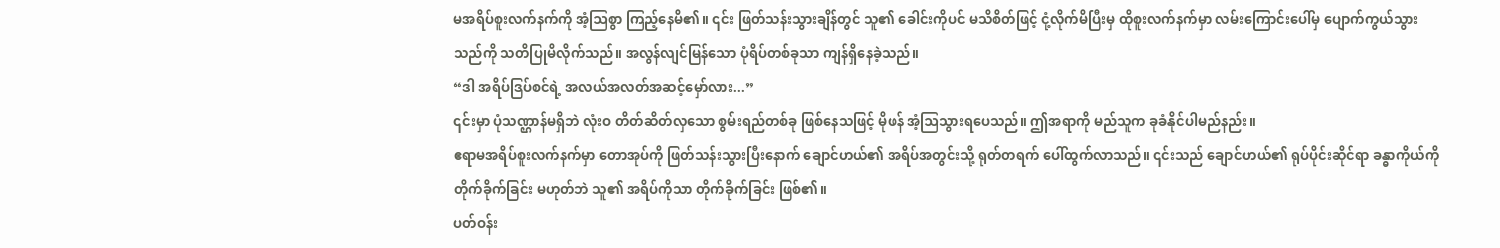မအရိပ်စူးလက်နက်ကို အံ့ဩစွာ ကြည့်နေမိ၏။ ၎င်း ဖြတ်သန်းသွားချိန်တွင် သူ၏ ခေါင်းကိုပင် မသိစိတ်ဖြင့် ငုံ့လိုက်မိပြီးမှ ထိုစူးလက်နက်မှာ လမ်းကြောင်းပေါ်မှ ပျောက်ကွယ်သွားသည်ကို သတိပြုမိလိုက်သည်။ အလွန်လျင်မြန်သော ပုံရိပ်တစ်ခုသာ ကျန်ရှိနေခဲ့သည်။
“ဒါ အရိပ်ဒြပ်စင်ရဲ့ အလယ်အလတ်အဆင့်မှော်လား...”
၎င်းမှာ ပုံသဏ္ဌာန်မရှိဘဲ လုံးဝ တိတ်ဆိတ်လှသော စွမ်းရည်တစ်ခု ဖြစ်နေသဖြင့် မိုဖန် အံ့ဩသွားရပေသည်။ ဤအရာကို မည်သူက ခုခံနိုင်ပါမည်နည်း။
ဧရာမအရိပ်စူးလက်နက်မှာ တောအုပ်ကို ဖြတ်သန်းသွားပြီးနောက် ချောင်ဟယ်၏ အရိပ်အတွင်းသို့ ရုတ်တရက် ပေါ်ထွက်လာသည်။ ၎င်းသည် ချောင်ဟယ်၏ ရုပ်ပိုင်းဆိုင်ရာ ခန္ဓာကိုယ်ကို တိုက်ခိုက်ခြင်း မဟုတ်ဘဲ သူ၏ အရိပ်ကိုသာ တိုက်ခိုက်ခြင်း ဖြစ်၏။
ပတ်ဝန်း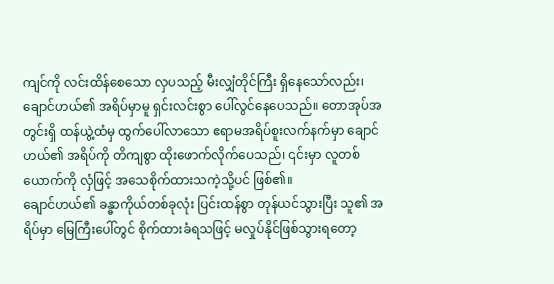ကျင်ကို လင်းထိန်စေသော လှပသည့် မီးလျှံတိုင်ကြီး ရှိနေသော်လည်း၊ ချောင်ဟယ်၏ အရိပ်မှာမူ ရှင်းလင်းစွာ ပေါ်လွင်နေပေသည်။ တောအုပ်အတွင်းရှိ ထန်ယွဲ့ထံမှ ထွက်ပေါ်လာသော ဧရာမအရိပ်စူးလက်နက်မှာ ချောင်ဟယ်၏ အရိပ်ကို တိကျစွာ ထိုးဖောက်လိုက်ပေသည်၊ ၎င်းမှာ လူတစ်ယောက်ကို လှံဖြင့် အသေစိုက်ထားသကဲ့သို့ပင် ဖြစ်၏။
ချောင်ဟယ်၏ ခန္ဓာကိုယ်တစ်ခုလုံး ပြင်းထန်စွာ တုန်ယင်သွားပြီး သူ၏ အရိပ်မှာ မြေကြီးပေါ်တွင် စိုက်ထားခံရသဖြင့် မလှုပ်နိုင်ဖြစ်သွားရတော့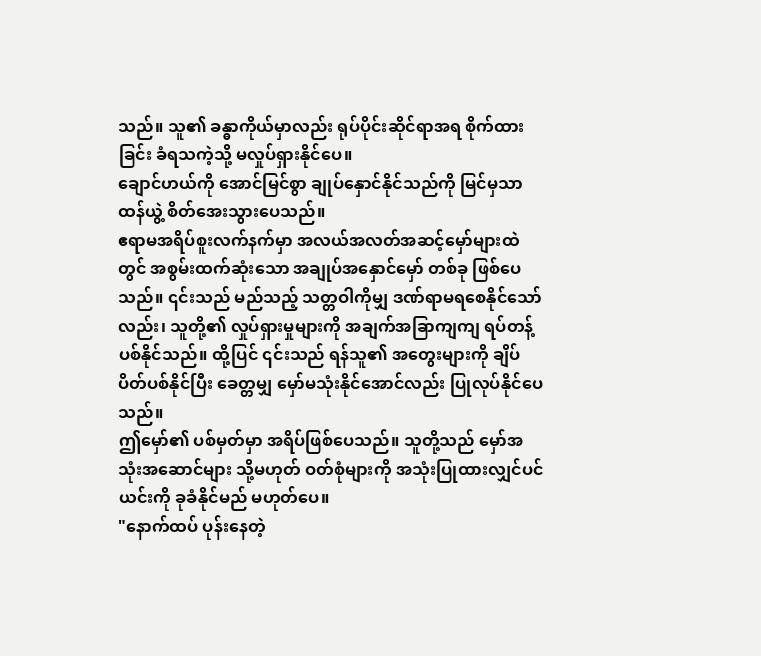သည်။ သူ၏ ခန္ဓာကိုယ်မှာလည်း ရုပ်ပိုင်းဆိုင်ရာအရ စိုက်ထားခြင်း ခံရသကဲ့သို့ မလှုပ်ရှားနိုင်ပေ။
ချောင်ဟယ်ကို အောင်မြင်စွာ ချုပ်နှောင်နိုင်သည်ကို မြင်မှသာ ထန်ယွဲ့ စိတ်အေးသွားပေသည်။
ဧရာမအရိပ်စူးလက်နက်မှာ အလယ်အလတ်အဆင့်မှော်များထဲတွင် အစွမ်းထက်ဆုံးသော အချုပ်အနှောင်မှော် တစ်ခု ဖြစ်ပေသည်။ ၎င်းသည် မည်သည့် သတ္တဝါကိုမျှ ဒဏ်ရာမရစေနိုင်သော်လည်း၊ သူတို့၏ လှုပ်ရှားမှုများကို အချက်အခြာကျကျ ရပ်တန့်ပစ်နိုင်သည်။ ထို့ပြင် ၎င်းသည် ရန်သူ၏ အတွေးများကို ချိပ်ပိတ်ပစ်နိုင်ပြီး ခေတ္တမျှ မှော်မသုံးနိုင်အောင်လည်း ပြုလုပ်နိုင်ပေသည်။
ဤမှော်၏ ပစ်မှတ်မှာ အရိပ်ဖြစ်ပေသည်။ သူတို့သည် မှော်အသုံးအဆောင်များ သို့မဟုတ် ဝတ်စုံများကို အသုံးပြုထားလျှင်ပင် ယင်းကို ခုခံနိုင်မည် မဟုတ်ပေ။
"နောက်ထပ် ပုန်းနေတဲ့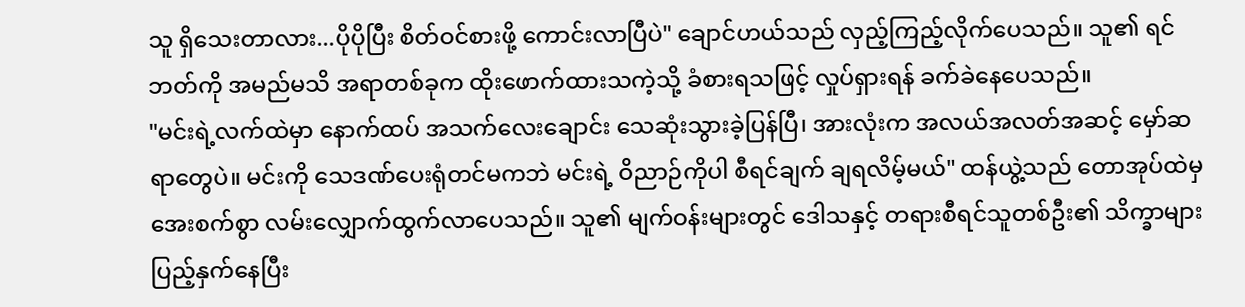သူ ရှိသေးတာလား...ပိုပိုပြီး စိတ်ဝင်စားဖို့ ကောင်းလာပြီပဲ" ချောင်ဟယ်သည် လှည့်ကြည့်လိုက်ပေသည်။ သူ၏ ရင်ဘတ်ကို အမည်မသိ အရာတစ်ခုက ထိုးဖောက်ထားသကဲ့သို့ ခံစားရသဖြင့် လှုပ်ရှားရန် ခက်ခဲနေပေသည်။
"မင်းရဲ့လက်ထဲမှာ နောက်ထပ် အသက်လေးချောင်း သေဆုံးသွားခဲ့ပြန်ပြီ၊ အားလုံးက အလယ်အလတ်အဆင့် မှော်ဆရာတွေပဲ။ မင်းကို သေဒဏ်ပေးရုံတင်မကဘဲ မင်းရဲ့ ဝိညာဉ်ကိုပါ စီရင်ချက် ချရလိမ့်မယ်" ထန်ယွဲ့သည် တောအုပ်ထဲမှ အေးစက်စွာ လမ်းလျှောက်ထွက်လာပေသည်။ သူ၏ မျက်ဝန်းများတွင် ဒေါသနှင့် တရားစီရင်သူတစ်ဦး၏ သိက္ခာများ ပြည့်နှက်နေပြီး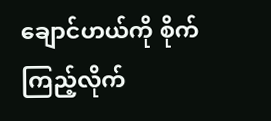ချောင်ဟယ်ကို စိုက်ကြည့်လိုက်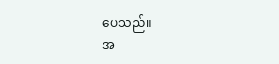ပေသည်။
အ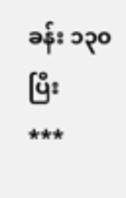ခန်း ၁၃၀ပြီး
***